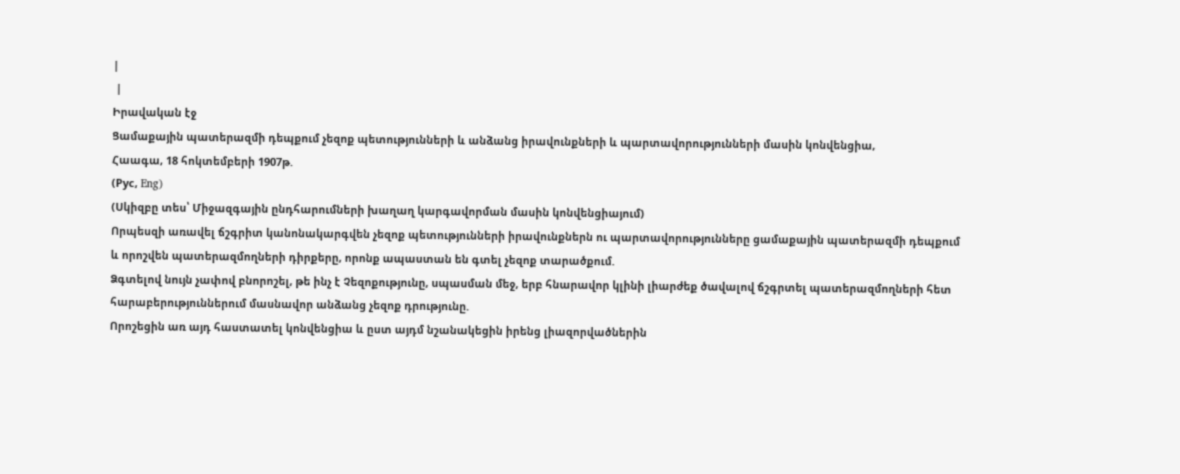|
 |
Իրավական էջ
Ցամաքային պատերազմի դեպքում չեզոք պետությունների և անձանց իրավունքների և պարտավորությունների մասին կոնվենցիա,
Հաագա, 18 հոկտեմբերի 1907թ.
(Рус, Eng)
(Սկիզբը տես՝ Միջազգային ընդհարումների խաղաղ կարգավորման մասին կոնվենցիայում)
Որպեսզի առավել ճշգրիտ կանոնակարգվեն չեզոք պետությունների իրավունքներն ու պարտավորությունները ցամաքային պատերազմի դեպքում և որոշվեն պատերազմողների դիրքերը, որոնք ապաստան են գտել չեզոք տարածքում.
Ձգտելով նույն չափով բնորոշել, թե ինչ է Չեզոքությունը, սպասման մեջ, երբ հնարավոր կլինի լիարժեք ծավալով ճշգրտել պատերազմողների հետ հարաբերություններում մասնավոր անձանց չեզոք դրությունը.
Որոշեցին առ այդ հաստատել կոնվենցիա և ըստ այդմ նշանակեցին իրենց լիազորվածներին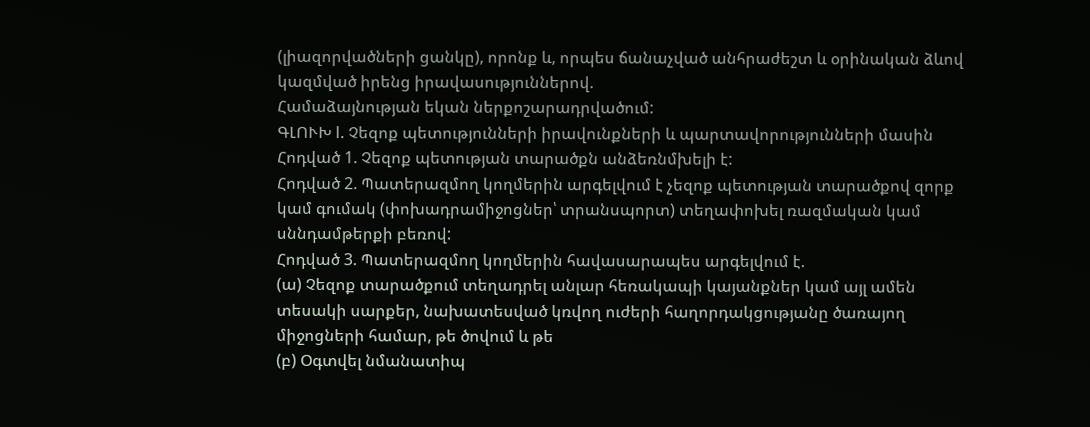(լիազորվածների ցանկը), որոնք և, որպես ճանաչված անհրաժեշտ և օրինական ձևով կազմված իրենց իրավասություններով.
Համաձայնության եկան ներքոշարադրվածում:
ԳԼՈՒԽ I. Չեզոք պետությունների իրավունքների և պարտավորությունների մասին
Հոդված 1. Չեզոք պետության տարածքն անձեռնմխելի է:
Հոդված 2. Պատերազմող կողմերին արգելվում է չեզոք պետության տարածքով զորք կամ գումակ (փոխադրամիջոցներ՝ տրանսպորտ) տեղափոխել ռազմական կամ սննդամթերքի բեռով:
Հոդված 3. Պատերազմող կողմերին հավասարապես արգելվում է.
(ա) Չեզոք տարածքում տեղադրել անլար հեռակապի կայանքներ կամ այլ ամեն տեսակի սարքեր, նախատեսված կռվող ուժերի հաղորդակցությանը ծառայող միջոցների համար, թե ծովում և թե
(բ) Օգտվել նմանատիպ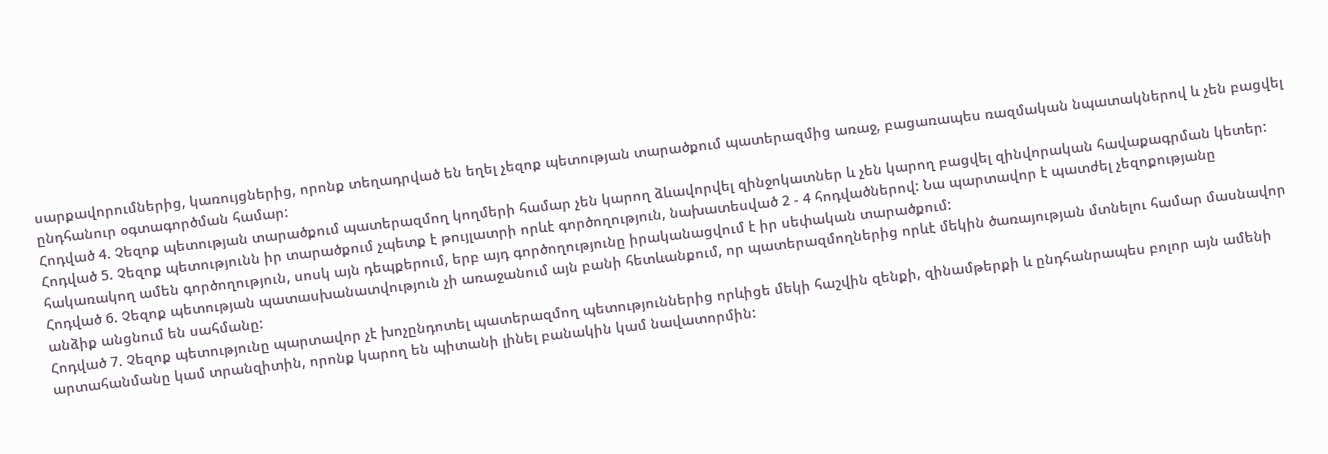սարքավորումներից, կառույցներից, որոնք տեղադրված են եղել չեզոք պետության տարածքում պատերազմից առաջ, բացառապես ռազմական նպատակներով և չեն բացվել ընդհանուր օգտագործման համար:
Հոդված 4. Չեզոք պետության տարածքում պատերազմող կողմերի համար չեն կարող ձևավորվել զինջոկատներ և չեն կարող բացվել զինվորական հավաքագրման կետեր:
Հոդված 5. Չեզոք պետությունն իր տարածքում չպետք է թույլատրի որևէ գործողություն, նախատեսված 2 - 4 հոդվածներով: Նա պարտավոր է պատժել չեզոքությանը հակառակող ամեն գործողություն, սոսկ այն դեպքերում, երբ այդ գործողությունը իրականացվում է իր սեփական տարածքում:
Հոդված 6. Չեզոք պետության պատասխանատվություն չի առաջանում այն բանի հետևանքում, որ պատերազմողներից որևէ մեկին ծառայության մտնելու համար մասնավոր անձիք անցնում են սահմանը:
Հոդված 7. Չեզոք պետությունը պարտավոր չէ խոչընդոտել պատերազմող պետություններից որևիցե մեկի հաշվին զենքի, զինամթերքի և ընդհանրապես բոլոր այն ամենի արտահանմանը կամ տրանզիտին, որոնք կարող են պիտանի լինել բանակին կամ նավատորմին: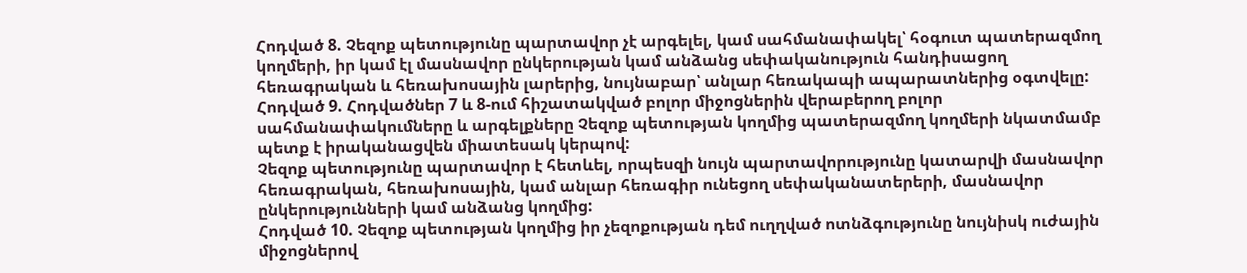Հոդված 8. Չեզոք պետությունը պարտավոր չէ արգելել, կամ սահմանափակել՝ հօգուտ պատերազմող կողմերի, իր կամ էլ մասնավոր ընկերության կամ անձանց սեփականություն հանդիսացող հեռագրական և հեռախոսային լարերից, նույնաբար՝ անլար հեռակապի ապարատներից օգտվելը:
Հոդված 9. Հոդվածներ 7 և 8-ում հիշատակված բոլոր միջոցներին վերաբերող բոլոր սահմանափակումները և արգելքները Չեզոք պետության կողմից պատերազմող կողմերի նկատմամբ պետք է իրականացվեն միատեսակ կերպով:
Չեզոք պետությունը պարտավոր է հետևել, որպեսզի նույն պարտավորությունը կատարվի մասնավոր հեռագրական, հեռախոսային, կամ անլար հեռագիր ունեցող սեփականատերերի, մասնավոր ընկերությունների կամ անձանց կողմից:
Հոդված 10. Չեզոք պետության կողմից իր չեզոքության դեմ ուղղված ոտնձգությունը նույնիսկ ուժային միջոցներով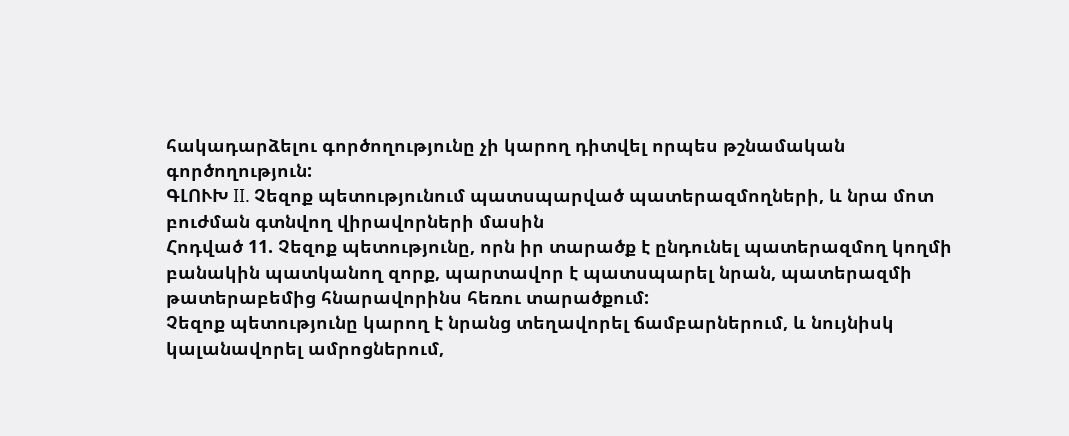հակադարձելու գործողությունը չի կարող դիտվել որպես թշնամական գործողություն:
ԳԼՈՒԽ II. Չեզոք պետությունում պատսպարված պատերազմողների, և նրա մոտ բուժման գտնվող վիրավորների մասին
Հոդված 11. Չեզոք պետությունը, որն իր տարածք է ընդունել պատերազմող կողմի բանակին պատկանող զորք, պարտավոր է պատսպարել նրան, պատերազմի թատերաբեմից հնարավորինս հեռու տարածքում:
Չեզոք պետությունը կարող է նրանց տեղավորել ճամբարներում, և նույնիսկ կալանավորել ամրոցներում,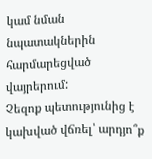կամ նման նպատակներին հարմարեցված վայրերում:
Չեզոք պետությունից է կախված վճռել՝ արդյո՞ք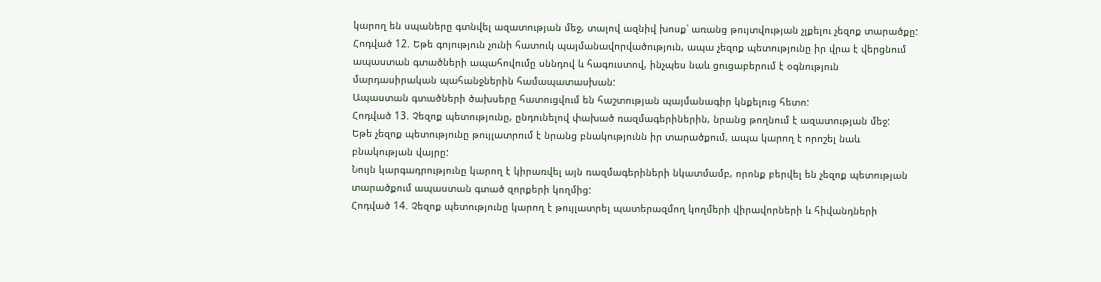կարող են սպաները գտնվել ազատության մեջ, տալով ազնիվ խոսք՝ առանց թույտվության չլքելու չեզոք տարածքը:
Հոդված 12. Եթե գոյություն չունի հատուկ պայմանավորվածություն, ապա չեզոք պետությունը իր վրա է վերցնում ապաստան գտածների ապահովումը սննդով և հագուստով, ինչպես նաև ցուցաբերում է օգնություն մարդասիրական պահանջներին համապատասխան:
Ապաստան գտածների ծախսերը հատուցվում են հաշտության պայմանագիր կնքելուց հետո:
Հոդված 13. Չեզոք պետությունը, ընդունելով փախած ռազմագերիներին, նրանց թողնում է ազատության մեջ:
Եթե չեզոք պետությունը թույլատրում է նրանց բնակությունն իր տարածքում, ապա կարող է որոշել նաև բնակության վայրը:
Նույն կարգադրությունը կարող է կիրառվել այն ռազմագերիների նկատմամբ, որոնք բերվել են չեզոք պետության տարածքում ապաստան գտած զորքերի կողմից:
Հոդված 14. Չեզոք պետությունը կարող է թույլատրել պատերազմող կողմերի վիրավորների և հիվանդների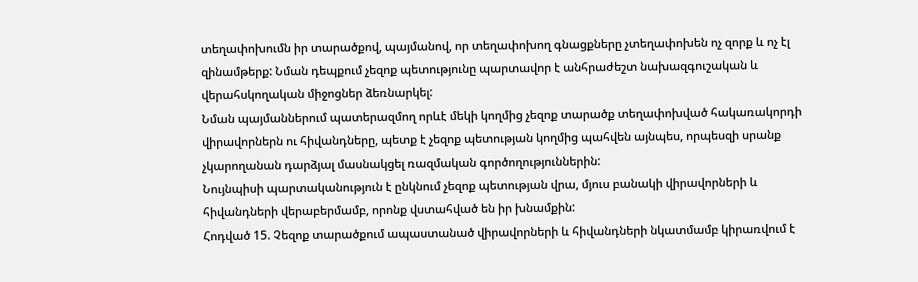տեղափոխումն իր տարածքով, պայմանով, որ տեղափոխող գնացքները չտեղափոխեն ոչ զորք և ոչ էլ զինամթերք: Նման դեպքում չեզոք պետությունը պարտավոր է անհրաժեշտ նախազգուշական և վերահսկողական միջոցներ ձեռնարկել:
Նման պայմաններում պատերազմող որևէ մեկի կողմից չեզոք տարածք տեղափոխված հակառակորդի վիրավորներն ու հիվանդները, պետք է չեզոք պետության կողմից պահվեն այնպես, որպեսզի սրանք չկարողանան դարձյալ մասնակցել ռազմական գործողություններին:
Նույնպիսի պարտականություն է ընկնում չեզոք պետության վրա, մյուս բանակի վիրավորների և հիվանդների վերաբերմամբ, որոնք վստահված են իր խնամքին:
Հոդված 15. Չեզոք տարածքում ապաստանած վիրավորների և հիվանդների նկատմամբ կիրառվում է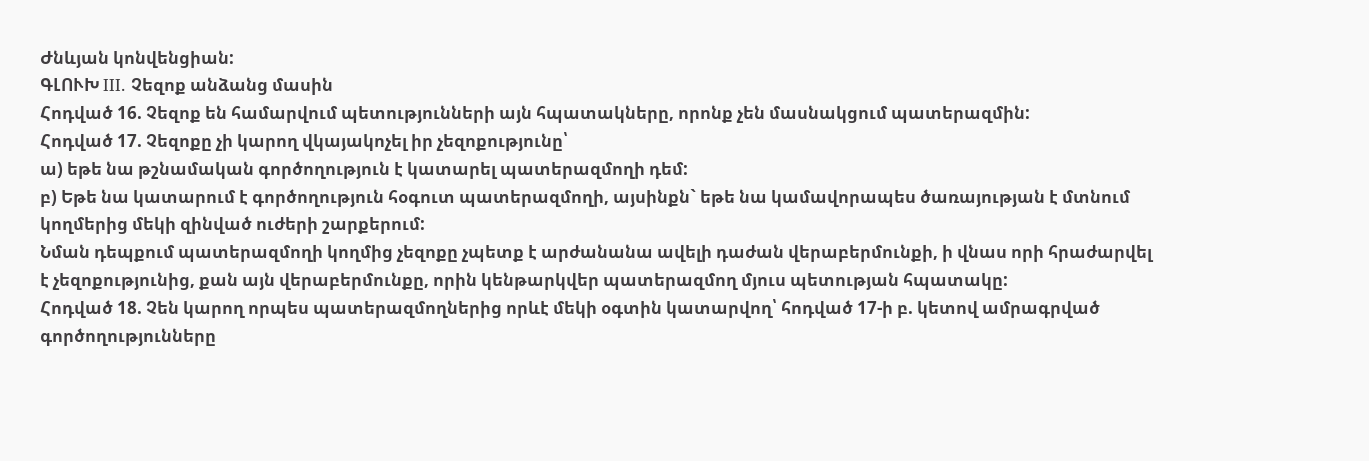Ժնևյան կոնվենցիան:
ԳԼՈՒԽ III. Չեզոք անձանց մասին
Հոդված 16. Չեզոք են համարվում պետությունների այն հպատակները, որոնք չեն մասնակցում պատերազմին:
Հոդված 17. Չեզոքը չի կարող վկայակոչել իր չեզոքությունը՝
ա) եթե նա թշնամական գործողություն է կատարել պատերազմողի դեմ:
բ) Եթե նա կատարում է գործողություն հօգուտ պատերազմողի, այսինքն` եթե նա կամավորապես ծառայության է մտնում կողմերից մեկի զինված ուժերի շարքերում:
Նման դեպքում պատերազմողի կողմից չեզոքը չպետք է արժանանա ավելի դաժան վերաբերմունքի, ի վնաս որի հրաժարվել է չեզոքությունից, քան այն վերաբերմունքը, որին կենթարկվեր պատերազմող մյուս պետության հպատակը:
Հոդված 18. Չեն կարող որպես պատերազմողներից որևէ մեկի օգտին կատարվող՝ հոդված 17-ի բ. կետով ամրագրված գործողությունները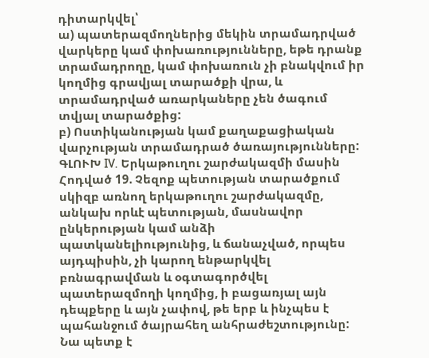դիտարկվել՝
ա) պատերազմողներից մեկին տրամադրված վարկերը կամ փոխառությունները, եթե դրանք տրամադրողը, կամ փոխառուն չի բնակվում իր կողմից գրավյալ տարածքի վրա, և տրամադրված առարկաները չեն ծագում տվյալ տարածքից:
բ) Ոստիկանության կամ քաղաքացիական վարչության տրամադրած ծառայությունները:
ԳԼՈՒԽ IV. Երկաթուղու շարժակազմի մասին
Հոդված 19. Չեզոք պետության տարածքում սկիզբ առնող երկաթուղու շարժակազմը, անկախ որևէ պետության, մասնավոր ընկերության կամ անձի պատկանելիությունից, և ճանաչված, որպես այդպիսին, չի կարող ենթարկվել բռնագրավման և օգտագործվել պատերազմողի կողմից, ի բացառյալ այն դեպքերը և այն չափով, թե երբ և ինչպես է պահանջում ծայրահեղ անհրաժեշտությունը: Նա պետք է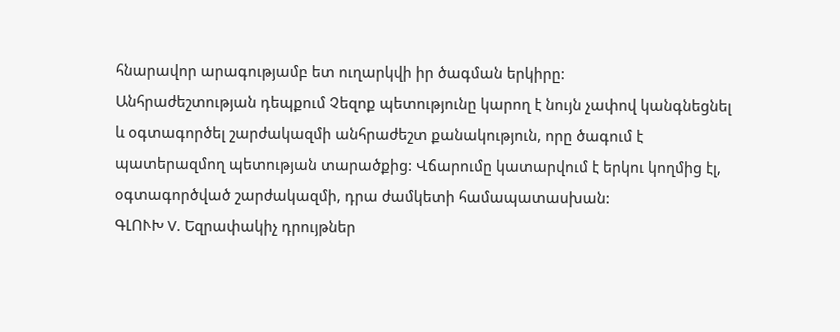հնարավոր արագությամբ ետ ուղարկվի իր ծագման երկիրը:
Անհրաժեշտության դեպքում Չեզոք պետությունը կարող է նույն չափով կանգնեցնել և օգտագործել շարժակազմի անհրաժեշտ քանակություն, որը ծագում է պատերազմող պետության տարածքից: Վճարումը կատարվում է երկու կողմից էլ, օգտագործված շարժակազմի, դրա ժամկետի համապատասխան:
ԳԼՈՒԽ V. Եզրափակիչ դրույթներ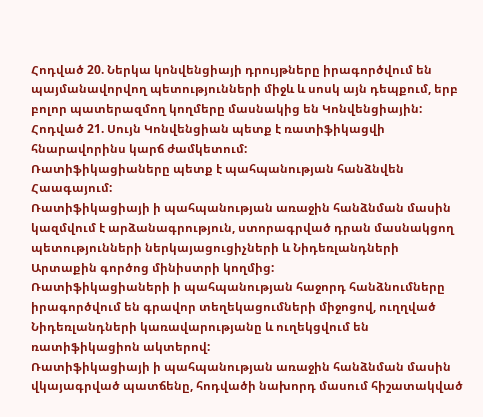Հոդված 20. Ներկա կոնվենցիայի դրույթները իրագործվում են պայմանավորվող պետությունների միջև և սոսկ այն դեպքում, երբ բոլոր պատերազմող կողմերը մասնակից են Կոնվենցիային:
Հոդված 21. Սույն Կոնվենցիան պետք է ռատիֆիկացվի հնարավորինս կարճ ժամկետում:
Ռատիֆիկացիաները պետք է պահպանության հանձնվեն Հաագայում:
Ռատիֆիկացիայի ի պահպանության առաջին հանձնման մասին կազմվում է արձանագրություն, ստորագրված դրան մասնակցող պետությունների ներկայացուցիչների և Նիդեռլանդների Արտաքին գործոց մինիստրի կողմից:
Ռատիֆիկացիաների ի պահպանության հաջորդ հանձնումները իրագործվում են գրավոր տեղեկացումների միջոցով, ուղղված Նիդեռլանդների կառավարությանը և ուղեկցվում են ռատիֆիկացիոն ակտերով:
Ռատիֆիկացիայի ի պահպանության առաջին հանձնման մասին վկայագրված պատճենը, հոդվածի նախորդ մասում հիշատակված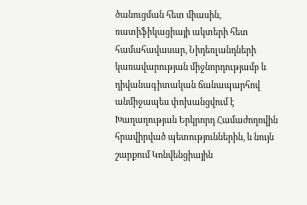ծանուցման հետ միասին, ռատիֆիկացիայի ակտերի հետ համահավասար, Նիդեռլանդների կառավարության միջնորդությամբ և դիվանագիտական ճանապարհով անմիջապես փոխանցվում է Խաղաղության Երկրորդ Համաժողովին հրավիրված պետություններին, և նույն շարքում Կոնվենցիային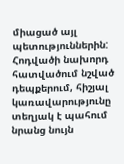միացած այլ պետություններին:
Հոդվածի նախորդ հատվածում նշված դեպքերում, հիշյալ կառավարությունը տեղյակ է պահում նրանց նույն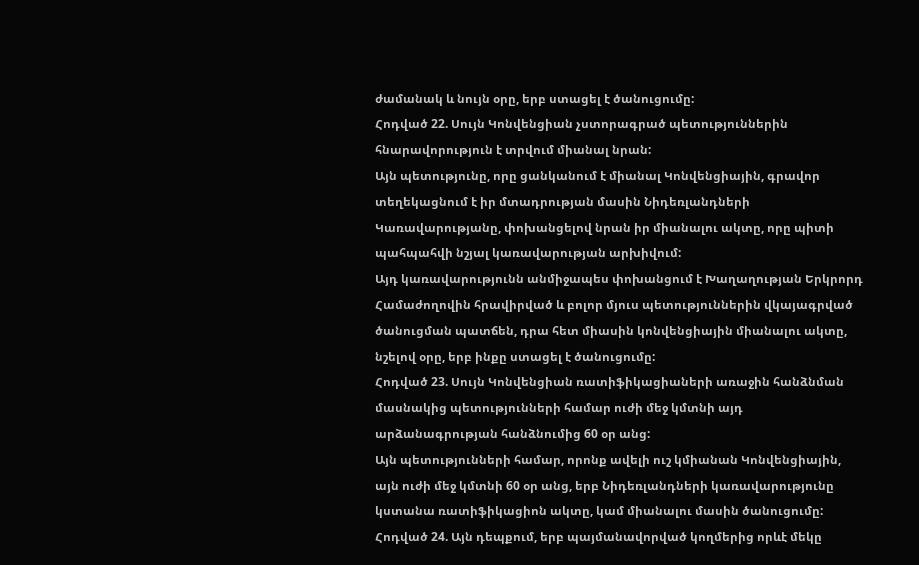ժամանակ և նույն օրը, երբ ստացել է ծանուցումը:
Հոդված 22. Սույն Կոնվենցիան չստորագրած պետություններին հնարավորություն է տրվում միանալ նրան:
Այն պետությունը, որը ցանկանում է միանալ Կոնվենցիային, գրավոր տեղեկացնում է իր մտադրության մասին Նիդեռլանդների Կառավարությանը, փոխանցելով նրան իր միանալու ակտը, որը պիտի պահպահվի նշյալ կառավարության արխիվում:
Այդ կառավարությունն անմիջապես փոխանցում է Խաղաղության Երկրորդ Համաժողովին հրավիրված և բոլոր մյուս պետություններին վկայագրված ծանուցման պատճեն, դրա հետ միասին կոնվենցիային միանալու ակտը, նշելով օրը, երբ ինքը ստացել է ծանուցումը:
Հոդված 23. Սույն Կոնվենցիան ռատիֆիկացիաների առաջին հանձնման մասնակից պետությունների համար ուժի մեջ կմտնի այդ արձանագրության հանձնումից 60 օր անց:
Այն պետությունների համար, որոնք ավելի ուշ կմիանան Կոնվենցիային, այն ուժի մեջ կմտնի 60 օր անց, երբ Նիդեռլանդների կառավարությունը կստանա ռատիֆիկացիոն ակտը, կամ միանալու մասին ծանուցումը:
Հոդված 24. Այն դեպքում, երբ պայմանավորված կողմերից որևէ մեկը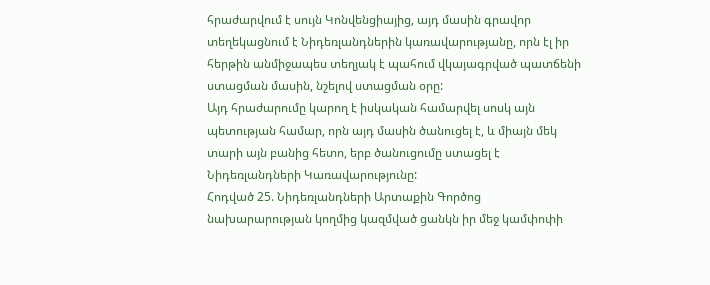հրաժարվում է սույն Կոնվենցիայից, այդ մասին գրավոր տեղեկացնում է Նիդեռլանդներին կառավարությանը, որն էլ իր հերթին անմիջապես տեղյակ է պահում վկայագրված պատճենի ստացման մասին, նշելով ստացման օրը:
Այդ հրաժարումը կարող է իսկական համարվել սոսկ այն պետության համար, որն այդ մասին ծանուցել է, և միայն մեկ տարի այն բանից հետո, երբ ծանուցումը ստացել է Նիդեռլանդների Կառավարությունը:
Հոդված 25. Նիդեռլանդների Արտաքին Գործոց նախարարության կողմից կազմված ցանկն իր մեջ կամփոփի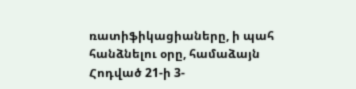ռատիֆիկացիաները, ի պահ հանձնելու օրը, համաձայն Հոդված 21-ի 3-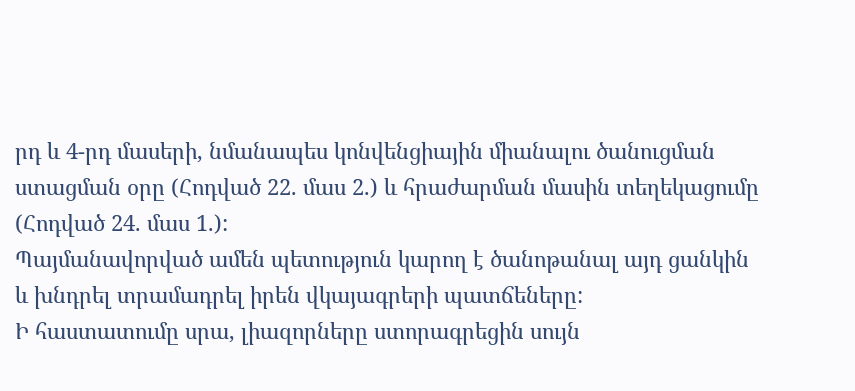րդ և 4-րդ մասերի, նմանապես կոնվենցիային միանալու ծանուցման ստացման օրը (Հոդված 22. մաս 2.) և հրաժարման մասին տեղեկացումը (Հոդված 24. մաս 1.):
Պայմանավորված ամեն պետություն կարող է ծանոթանալ այդ ցանկին և խնդրել տրամադրել իրեն վկայագրերի պատճեները:
Ի հաստատումը սրա, լիազորները ստորագրեցին սույն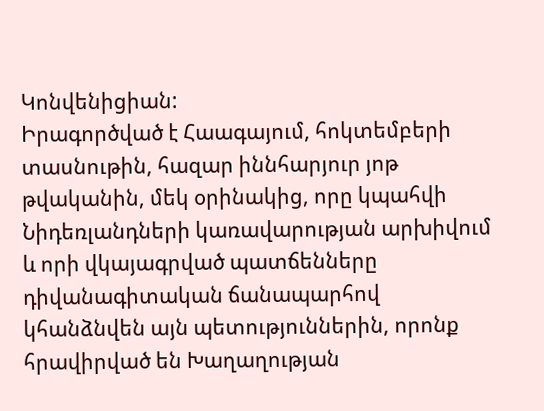Կոնվենիցիան:
Իրագործված է Հաագայում, հոկտեմբերի տասնութին, հազար իննհարյուր յոթ թվականին, մեկ օրինակից, որը կպահվի Նիդեռլանդների կառավարության արխիվում և որի վկայագրված պատճենները դիվանագիտական ճանապարհով կհանձնվեն այն պետություններին, որոնք հրավիրված են Խաղաղության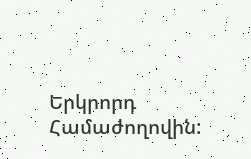Երկրորդ Համաժողովին: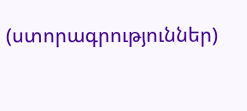(ստորագրություններ)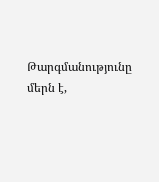Թարգմանությունը մերն է,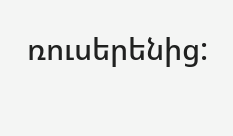ռուսերենից: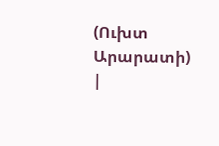(Ուխտ Արարատի)
|